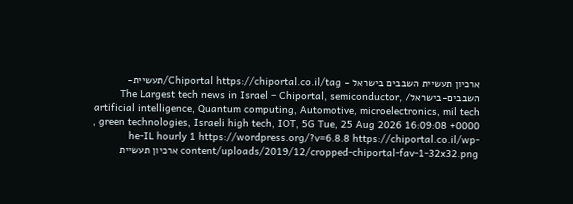ארכיון תעשיית השבבים בישראל - Chiportal https://chiportal.co.il/tag/תעשיית-השבבים-בישראל/ The Largest tech news in Israel – Chiportal, semiconductor, artificial intelligence, Quantum computing, Automotive, microelectronics, mil tech , green technologies, Israeli high tech, IOT, 5G Tue, 25 Aug 2026 16:09:08 +0000 he-IL hourly 1 https://wordpress.org/?v=6.8.8 https://chiportal.co.il/wp-content/uploads/2019/12/cropped-chiportal-fav-1-32x32.png ארכיון תעשיית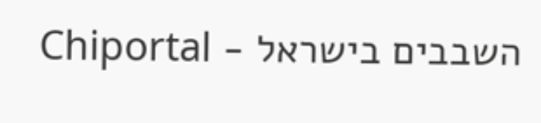השבבים בישראל - Chiportal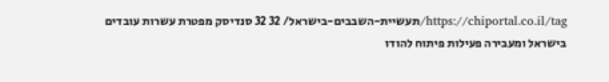https://chiportal.co.il/tag/תעשיית-השבבים-בישראל/ 32 32 סנדיסק מפטרת עשרות עובדים בישראל ומעבירה פעילות פיתוח להודו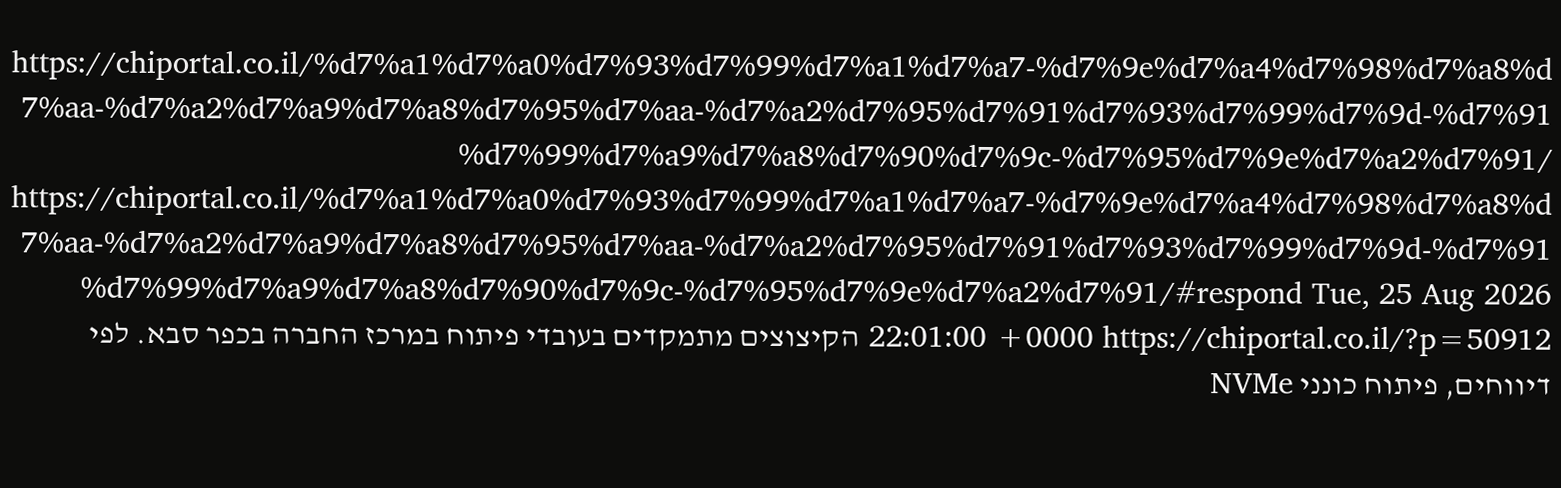https://chiportal.co.il/%d7%a1%d7%a0%d7%93%d7%99%d7%a1%d7%a7-%d7%9e%d7%a4%d7%98%d7%a8%d7%aa-%d7%a2%d7%a9%d7%a8%d7%95%d7%aa-%d7%a2%d7%95%d7%91%d7%93%d7%99%d7%9d-%d7%91%d7%99%d7%a9%d7%a8%d7%90%d7%9c-%d7%95%d7%9e%d7%a2%d7%91/ https://chiportal.co.il/%d7%a1%d7%a0%d7%93%d7%99%d7%a1%d7%a7-%d7%9e%d7%a4%d7%98%d7%a8%d7%aa-%d7%a2%d7%a9%d7%a8%d7%95%d7%aa-%d7%a2%d7%95%d7%91%d7%93%d7%99%d7%9d-%d7%91%d7%99%d7%a9%d7%a8%d7%90%d7%9c-%d7%95%d7%9e%d7%a2%d7%91/#respond Tue, 25 Aug 2026 22:01:00 +0000 https://chiportal.co.il/?p=50912 הקיצוצים מתמקדים בעובדי פיתוח במרכז החברה בכפר סבא. לפי דיווחים, פיתוח כונני NVMe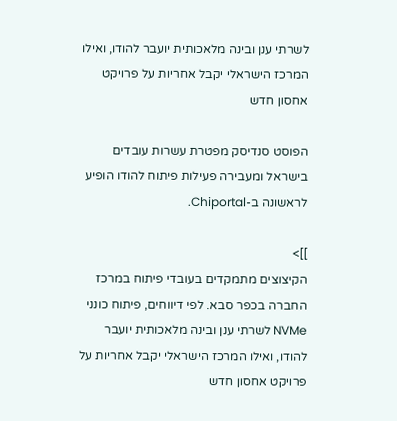לשרתי ענן ובינה מלאכותית יועבר להודו, ואילו המרכז הישראלי יקבל אחריות על פרויקט אחסון חדש

הפוסט סנדיסק מפטרת עשרות עובדים בישראל ומעבירה פעילות פיתוח להודו הופיע לראשונה ב-Chiportal.

]]>
הקיצוצים מתמקדים בעובדי פיתוח במרכז החברה בכפר סבא. לפי דיווחים, פיתוח כונני NVMe לשרתי ענן ובינה מלאכותית יועבר להודו, ואילו המרכז הישראלי יקבל אחריות על פרויקט אחסון חדש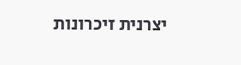יצרנית זיכרונות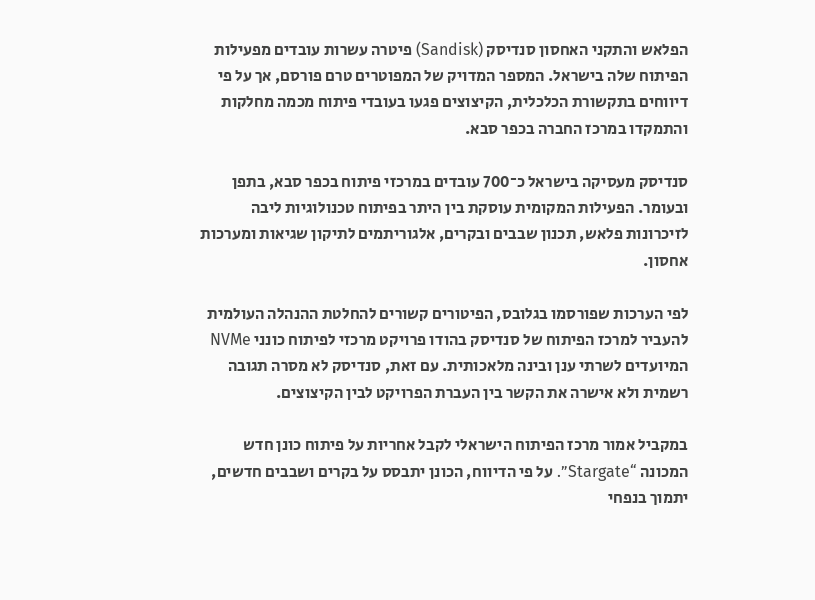הפלאש והתקני האחסון סנדיסק (Sandisk) פיטרה עשרות עובדים מפעילות הפיתוח שלה בישראל. המספר המדויק של המפוטרים טרם פורסם, אך על פי דיווחים בתקשורת הכלכלית, הקיצוצים פגעו בעובדי פיתוח מכמה מחלקות והתמקדו במרכז החברה בכפר סבא.

סנדיסק מעסיקה בישראל כ־700 עובדים במרכזי פיתוח בכפר סבא, בתפן ובעומר. הפעילות המקומית עוסקת בין היתר בפיתוח טכנולוגיות ליבה לזיכרונות פלאש, תכנון שבבים ובקרים, אלגוריתמים לתיקון שגיאות ומערכות אחסון.

לפי הערכות שפורסמו בגלובס, הפיטורים קשורים להחלטת ההנהלה העולמית להעביר למרכז הפיתוח של סנדיסק בהודו פרויקט מרכזי לפיתוח כונני NVMe המיועדים לשרתי ענן ובינה מלאכותית. עם זאת, סנדיסק לא מסרה תגובה רשמית ולא אישרה את הקשר בין העברת הפרויקט לבין הקיצוצים.

במקביל אמור מרכז הפיתוח הישראלי לקבל אחריות על פיתוח כונן חדש המכונה “Stargate”. על פי הדיווח, הכונן יתבסס על בקרים ושבבים חדשים, יתמוך בנפחי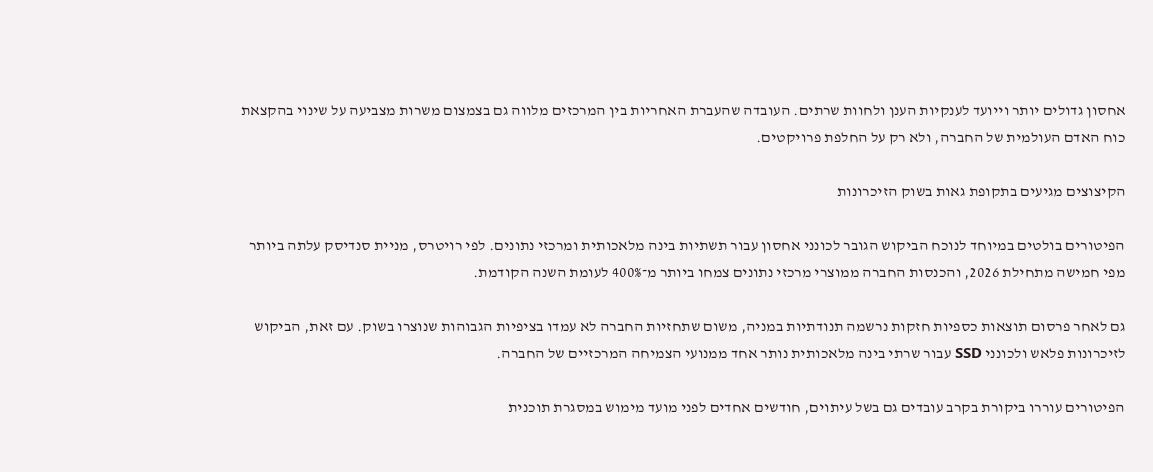אחסון גדולים יותר וייועד לענקיות הענן ולחוות שרתים. העובדה שהעברת האחריות בין המרכזים מלווה גם בצמצום משרות מצביעה על שינוי בהקצאת כוח האדם העולמית של החברה, ולא רק על החלפת פרויקטים.

הקיצוצים מגיעים בתקופת גאות בשוק הזיכרונות

הפיטורים בולטים במיוחד לנוכח הביקוש הגובר לכונני אחסון עבור תשתיות בינה מלאכותית ומרכזי נתונים. לפי רויטרס, מניית סנדיסק עלתה ביותר מפי חמישה מתחילת 2026, והכנסות החברה ממוצרי מרכזי נתונים צמחו ביותר מ־400% לעומת השנה הקודמת.

גם לאחר פרסום תוצאות כספיות חזקות נרשמה תנודתיות במניה, משום שתחזיות החברה לא עמדו בציפיות הגבוהות שנוצרו בשוק. עם זאת, הביקוש לזיכרונות פלאש ולכונני SSD עבור שרתי בינה מלאכותית נותר אחד ממנועי הצמיחה המרכזיים של החברה.

הפיטורים עוררו ביקורת בקרב עובדים גם בשל עיתוים, חודשים אחדים לפני מועד מימוש במסגרת תוכנית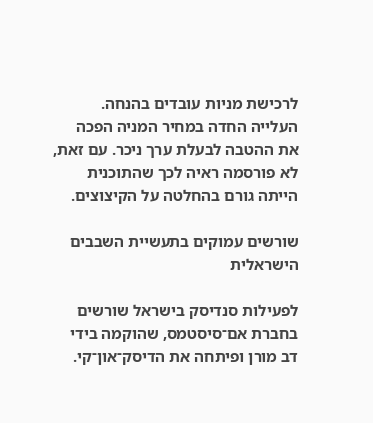לרכישת מניות עובדים בהנחה. העלייה החדה במחיר המניה הפכה את ההטבה לבעלת ערך ניכר. עם זאת, לא פורסמה ראיה לכך שהתוכנית הייתה גורם בהחלטה על הקיצוצים.

שורשים עמוקים בתעשיית השבבים הישראלית

לפעילות סנדיסק בישראל שורשים בחברת אם־סיסטמס, שהוקמה בידי דב מורן ופיתחה את הדיסק־און־קי.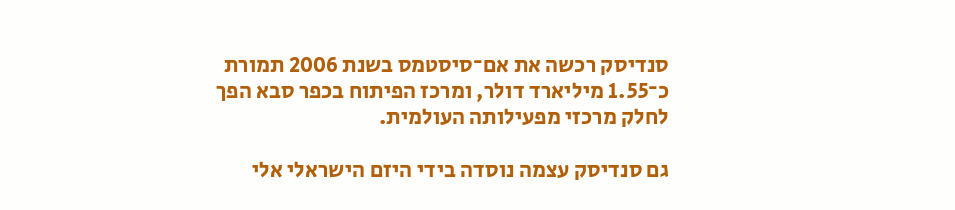סנדיסק רכשה את אם־סיסטמס בשנת 2006 תמורת כ־1.55 מיליארד דולר, ומרכז הפיתוח בכפר סבא הפך לחלק מרכזי מפעילותה העולמית.

גם סנדיסק עצמה נוסדה בידי היזם הישראלי אלי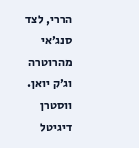הררי, לצד סנג׳אי מהרוטרה וג׳ק יואן. ווסטרן דיגיטל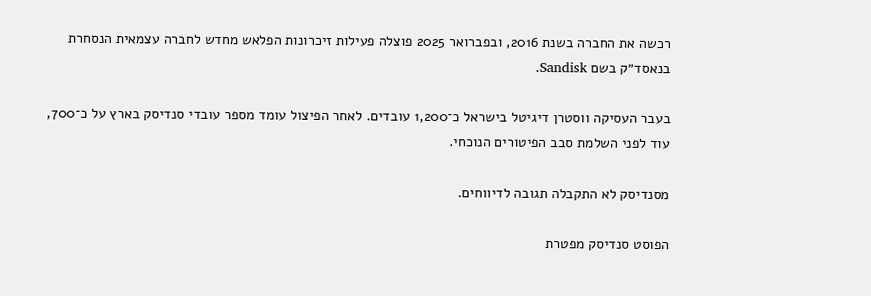רכשה את החברה בשנת 2016, ובפברואר 2025 פוצלה פעילות זיכרונות הפלאש מחדש לחברה עצמאית הנסחרת בנאסד״ק בשם Sandisk.

בעבר העסיקה ווסטרן דיגיטל בישראל כ־1,200 עובדים. לאחר הפיצול עומד מספר עובדי סנדיסק בארץ על כ־700, עוד לפני השלמת סבב הפיטורים הנוכחי.

מסנדיסק לא התקבלה תגובה לדיווחים.

הפוסט סנדיסק מפטרת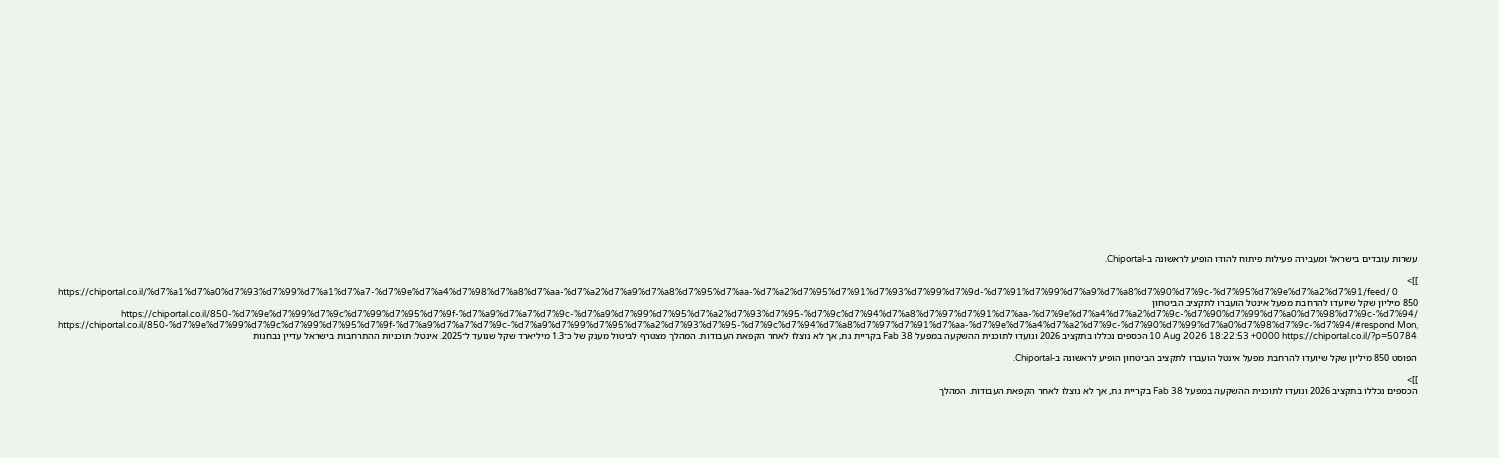עשרות עובדים בישראל ומעבירה פעילות פיתוח להודו הופיע לראשונה ב-Chiportal.

]]>
https://chiportal.co.il/%d7%a1%d7%a0%d7%93%d7%99%d7%a1%d7%a7-%d7%9e%d7%a4%d7%98%d7%a8%d7%aa-%d7%a2%d7%a9%d7%a8%d7%95%d7%aa-%d7%a2%d7%95%d7%91%d7%93%d7%99%d7%9d-%d7%91%d7%99%d7%a9%d7%a8%d7%90%d7%9c-%d7%95%d7%9e%d7%a2%d7%91/feed/ 0
850 מיליון שקל שיועדו להרחבת מפעל אינטל הועברו לתקציב הביטחון https://chiportal.co.il/850-%d7%9e%d7%99%d7%9c%d7%99%d7%95%d7%9f-%d7%a9%d7%a7%d7%9c-%d7%a9%d7%99%d7%95%d7%a2%d7%93%d7%95-%d7%9c%d7%94%d7%a8%d7%97%d7%91%d7%aa-%d7%9e%d7%a4%d7%a2%d7%9c-%d7%90%d7%99%d7%a0%d7%98%d7%9c-%d7%94/ https://chiportal.co.il/850-%d7%9e%d7%99%d7%9c%d7%99%d7%95%d7%9f-%d7%a9%d7%a7%d7%9c-%d7%a9%d7%99%d7%95%d7%a2%d7%93%d7%95-%d7%9c%d7%94%d7%a8%d7%97%d7%91%d7%aa-%d7%9e%d7%a4%d7%a2%d7%9c-%d7%90%d7%99%d7%a0%d7%98%d7%9c-%d7%94/#respond Mon, 10 Aug 2026 18:22:53 +0000 https://chiportal.co.il/?p=50784 הכספים נכללו בתקציב 2026 ונועדו לתוכנית ההשקעה במפעל Fab 38 בקריית גת, אך לא נוצלו לאחר הקפאת העבודות. המהלך מצטרף לביטול מענק של כ־1.3 מיליארד שקל שנועד ל־2025. אינטל: תוכניות ההתרחבות בישראל עדיין נבחנות

הפוסט 850 מיליון שקל שיועדו להרחבת מפעל אינטל הועברו לתקציב הביטחון הופיע לראשונה ב-Chiportal.

]]>
הכספים נכללו בתקציב 2026 ונועדו לתוכנית ההשקעה במפעל Fab 38 בקריית גת, אך לא נוצלו לאחר הקפאת העבודות. המהלך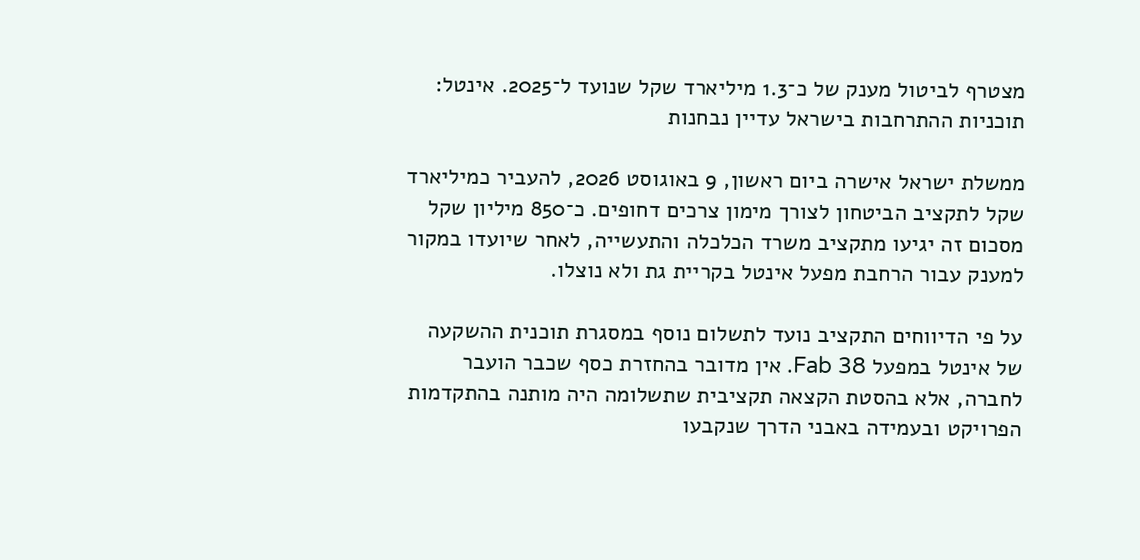מצטרף לביטול מענק של כ־1.3 מיליארד שקל שנועד ל־2025. אינטל: תוכניות ההתרחבות בישראל עדיין נבחנות

ממשלת ישראל אישרה ביום ראשון, 9 באוגוסט 2026, להעביר כמיליארד שקל לתקציב הביטחון לצורך מימון צרכים דחופים. כ־850 מיליון שקל מסכום זה יגיעו מתקציב משרד הכלכלה והתעשייה, לאחר שיועדו במקור למענק עבור הרחבת מפעל אינטל בקריית גת ולא נוצלו.

על פי הדיווחים התקציב נועד לתשלום נוסף במסגרת תוכנית ההשקעה של אינטל במפעל Fab 38. אין מדובר בהחזרת כסף שכבר הועבר לחברה, אלא בהסטת הקצאה תקציבית שתשלומה היה מותנה בהתקדמות הפרויקט ובעמידה באבני הדרך שנקבעו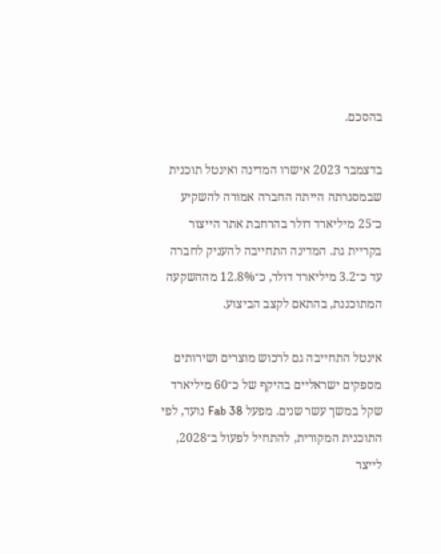בהסכם.

בדצמבר 2023 אישרו המדינה ואינטל תוכנית שבמסגרתה הייתה החברה אמורה להשקיע כ־25 מיליארד דולר בהרחבת אתר הייצור בקריית גת. המדינה התחייבה להעניק לחברה עד כ־3.2 מיליארד דולר, כ־12.8% מההשקעה המתוכננת, בהתאם לקצב הביצוע.

אינטל התחייבה גם לרכוש מוצרים ושירותים מספקים ישראליים בהיקף של כ־60 מיליארד שקל במשך עשר שנים. מפעל Fab 38 נועד, לפי התוכנית המקורית, להתחיל לפעול ב־2028, לייצר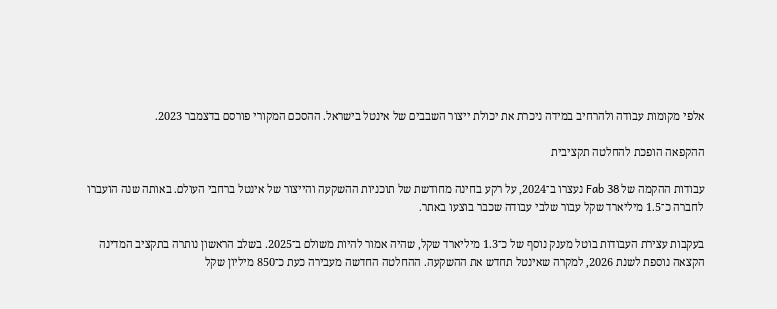אלפי מקומות עבודה ולהרחיב במידה ניכרת את יכולת ייצור השבבים של אינטל בישראל. ההסכם המקורי פורסם בדצמבר 2023.

ההקפאה הופכת להחלטה תקציבית

עבודות ההקמה של Fab 38 נעצרו ב־2024, על רקע בחינה מחודשת של תוכניות ההשקעה והייצור של אינטל ברחבי העולם. באותה שנה הועברו לחברה כ־1.5 מיליארד שקל עבור שלבי עבודה שכבר בוצעו באתר.

בעקבות עצירת העבודות בוטל מענק נוסף של כ־1.3 מיליארד שקל, שהיה אמור להיות משולם ב־2025. בשלב הראשון נותרה בתקציב המדינה הקצאה נוספת לשנת 2026, למקרה שאינטל תחדש את ההשקעה. ההחלטה החדשה מעבירה כעת כ־850 מיליון שקל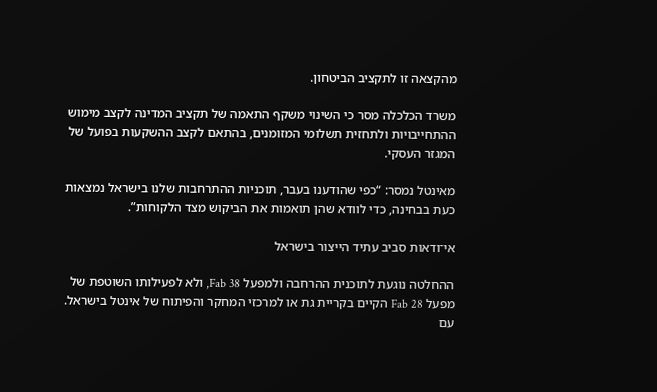מהקצאה זו לתקציב הביטחון.

משרד הכלכלה מסר כי השינוי משקף התאמה של תקציב המדינה לקצב מימוש ההתחייבויות ולתחזית תשלומי המזומנים, בהתאם לקצב ההשקעות בפועל של המגזר העסקי.

מאינטל נמסר: “כפי שהודענו בעבר, תוכניות ההתרחבות שלנו בישראל נמצאות כעת בבחינה, כדי לוודא שהן תואמות את הביקוש מצד הלקוחות”.

אי־ודאות סביב עתיד הייצור בישראל

ההחלטה נוגעת לתוכנית ההרחבה ולמפעל Fab 38, ולא לפעילותו השוטפת של מפעל Fab 28 הקיים בקריית גת או למרכזי המחקר והפיתוח של אינטל בישראל. עם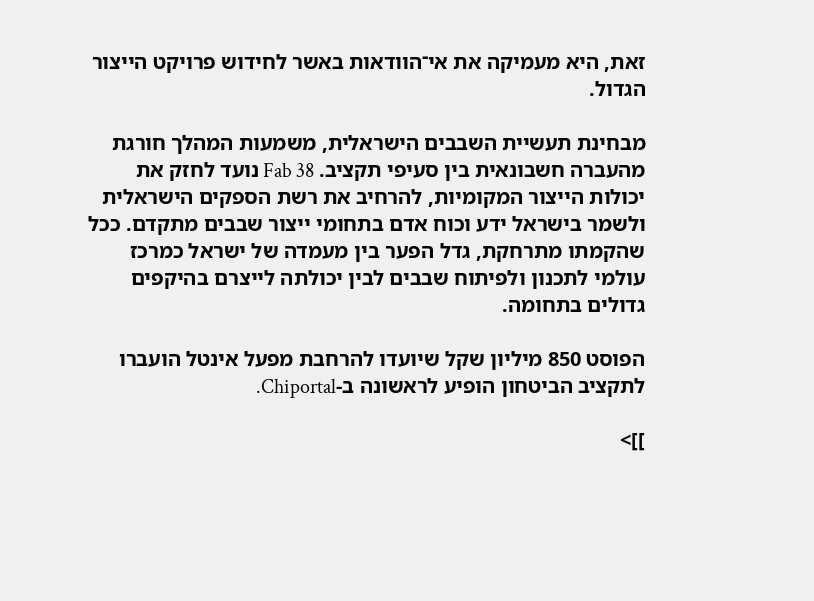זאת, היא מעמיקה את אי־הוודאות באשר לחידוש פרויקט הייצור הגדול.

מבחינת תעשיית השבבים הישראלית, משמעות המהלך חורגת מהעברה חשבונאית בין סעיפי תקציב. Fab 38 נועד לחזק את יכולות הייצור המקומיות, להרחיב את רשת הספקים הישראלית ולשמר בישראל ידע וכוח אדם בתחומי ייצור שבבים מתקדם. ככל שהקמתו מתרחקת, גדל הפער בין מעמדה של ישראל כמרכז עולמי לתכנון ולפיתוח שבבים לבין יכולתה לייצרם בהיקפים גדולים בתחומה.

הפוסט 850 מיליון שקל שיועדו להרחבת מפעל אינטל הועברו לתקציב הביטחון הופיע לראשונה ב-Chiportal.

]]>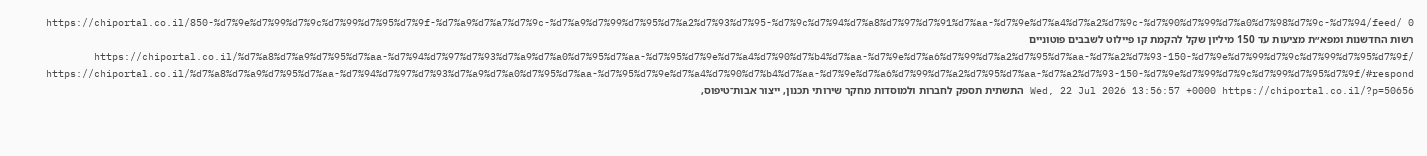https://chiportal.co.il/850-%d7%9e%d7%99%d7%9c%d7%99%d7%95%d7%9f-%d7%a9%d7%a7%d7%9c-%d7%a9%d7%99%d7%95%d7%a2%d7%93%d7%95-%d7%9c%d7%94%d7%a8%d7%97%d7%91%d7%aa-%d7%9e%d7%a4%d7%a2%d7%9c-%d7%90%d7%99%d7%a0%d7%98%d7%9c-%d7%94/feed/ 0
רשות החדשנות ומפא״ת מציעות עד 150 מיליון שקל להקמת קו פיילוט לשבבים פוטוניים https://chiportal.co.il/%d7%a8%d7%a9%d7%95%d7%aa-%d7%94%d7%97%d7%93%d7%a9%d7%a0%d7%95%d7%aa-%d7%95%d7%9e%d7%a4%d7%90%d7%b4%d7%aa-%d7%9e%d7%a6%d7%99%d7%a2%d7%95%d7%aa-%d7%a2%d7%93-150-%d7%9e%d7%99%d7%9c%d7%99%d7%95%d7%9f/ https://chiportal.co.il/%d7%a8%d7%a9%d7%95%d7%aa-%d7%94%d7%97%d7%93%d7%a9%d7%a0%d7%95%d7%aa-%d7%95%d7%9e%d7%a4%d7%90%d7%b4%d7%aa-%d7%9e%d7%a6%d7%99%d7%a2%d7%95%d7%aa-%d7%a2%d7%93-150-%d7%9e%d7%99%d7%9c%d7%99%d7%95%d7%9f/#respond Wed, 22 Jul 2026 13:56:57 +0000 https://chiportal.co.il/?p=50656 התשתית תספק לחברות ולמוסדות מחקר שירותי תכנון, ייצור אבות־טיפוס,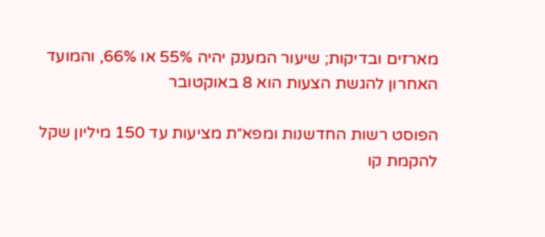מארזים ובדיקות; שיעור המענק יהיה 55% או 66%, והמועד האחרון להגשת הצעות הוא 8 באוקטובר

הפוסט רשות החדשנות ומפא״ת מציעות עד 150 מיליון שקל להקמת קו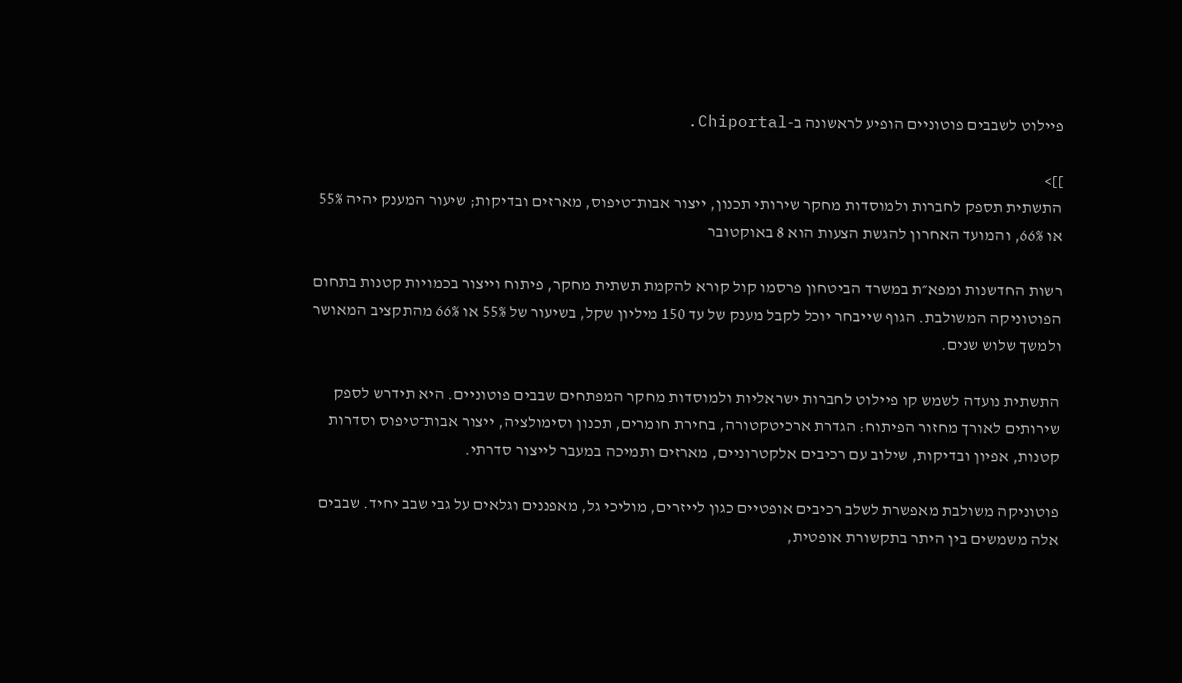פיילוט לשבבים פוטוניים הופיע לראשונה ב-Chiportal.

]]>
התשתית תספק לחברות ולמוסדות מחקר שירותי תכנון, ייצור אבות־טיפוס, מארזים ובדיקות; שיעור המענק יהיה 55% או 66%, והמועד האחרון להגשת הצעות הוא 8 באוקטובר

רשות החדשנות ומפא״ת במשרד הביטחון פרסמו קול קורא להקמת תשתית מחקר, פיתוח וייצור בכמויות קטנות בתחום הפוטוניקה המשולבת. הגוף שייבחר יוכל לקבל מענק של עד 150 מיליון שקל, בשיעור של 55% או 66% מהתקציב המאושר ולמשך שלוש שנים.

התשתית נועדה לשמש קו פיילוט לחברות ישראליות ולמוסדות מחקר המפתחים שבבים פוטוניים. היא תידרש לספק שירותים לאורך מחזור הפיתוח: הגדרת ארכיטקטורה, בחירת חומרים, תכנון וסימולציה, ייצור אבות־טיפוס וסדרות קטנות, אפיון ובדיקות, שילוב עם רכיבים אלקטרוניים, מארזים ותמיכה במעבר לייצור סדרתי.

פוטוניקה משולבת מאפשרת לשלב רכיבים אופטיים כגון לייזרים, מוליכי גל, מאפננים וגלאים על גבי שבב יחיד. שבבים אלה משמשים בין היתר בתקשורת אופטית,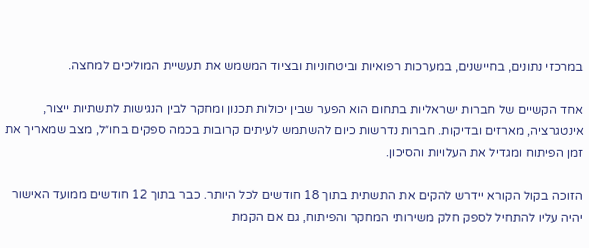במרכזי נתונים, בחיישנים, במערכות רפואיות וביטחוניות ובציוד המשמש את תעשיית המוליכים למחצה.

אחד הקשיים של חברות ישראליות בתחום הוא הפער שבין יכולות תכנון ומחקר לבין הנגישות לתשתיות ייצור, אינטגרציה, מארזים ובדיקות. חברות נדרשות כיום להשתמש לעיתים קרובות בכמה ספקים בחו״ל, מצב שמאריך את זמן הפיתוח ומגדיל את העלויות והסיכון.

הזוכה בקול הקורא יידרש להקים את התשתית בתוך 18 חודשים לכל היותר. כבר בתוך 12 חודשים ממועד האישור יהיה עליו להתחיל לספק חלק משירותי המחקר והפיתוח, גם אם הקמת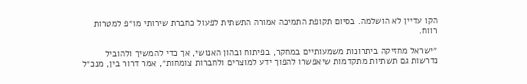הקו עדיין לא הושלמה. בסיום תקופת התמיכה אמורה התשתית לפעול כחברת שירותי מו״פ למטרות רווח.

״ישראל מחזיקה ביתרונות משמעותיים במחקר, בפיתוח ובהון האנושי, אך כדי להמשיך ולהוביל נדרשות גם תשתיות מתקדמות שיאפשרו להפוך ידע למוצרים ולחברות צומחות״, אמר דרור בין, מנכ״ל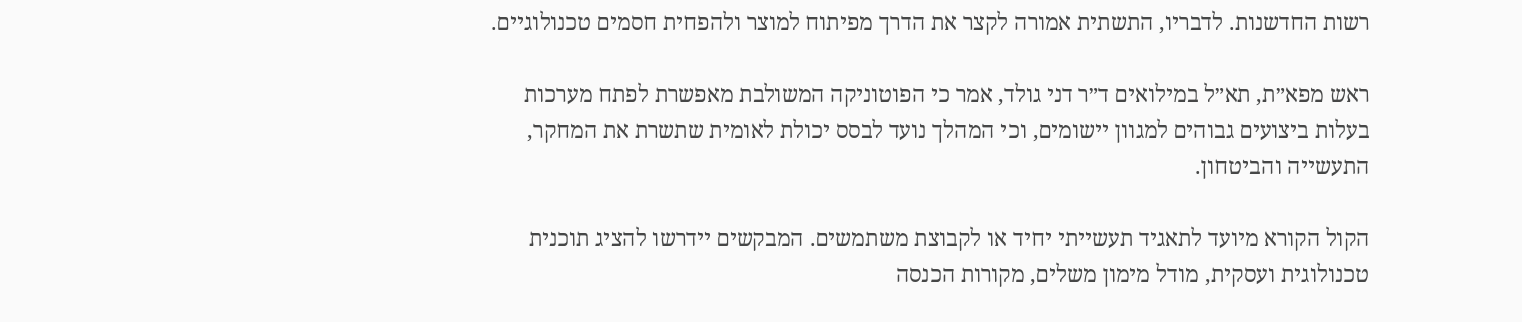רשות החדשנות. לדבריו, התשתית אמורה לקצר את הדרך מפיתוח למוצר ולהפחית חסמים טכנולוגיים.

ראש מפא״ת, תא״ל במילואים ד״ר דני גולד, אמר כי הפוטוניקה המשולבת מאפשרת לפתח מערכות בעלות ביצועים גבוהים למגוון יישומים, וכי המהלך נועד לבסס יכולת לאומית שתשרת את המחקר, התעשייה והביטחון.

הקול הקורא מיועד לתאגיד תעשייתי יחיד או לקבוצת משתמשים. המבקשים יידרשו להציג תוכנית טכנולוגית ועסקית, מודל מימון משלים, מקורות הכנסה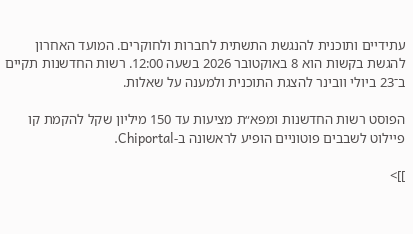עתידיים ותוכנית להנגשת התשתית לחברות ולחוקרים. המועד האחרון להגשת בקשות הוא 8 באוקטובר 2026 בשעה 12:00. רשות החדשנות תקיים ב־23 ביולי וובינר להצגת התוכנית ולמענה על שאלות.

הפוסט רשות החדשנות ומפא״ת מציעות עד 150 מיליון שקל להקמת קו פיילוט לשבבים פוטוניים הופיע לראשונה ב-Chiportal.

]]>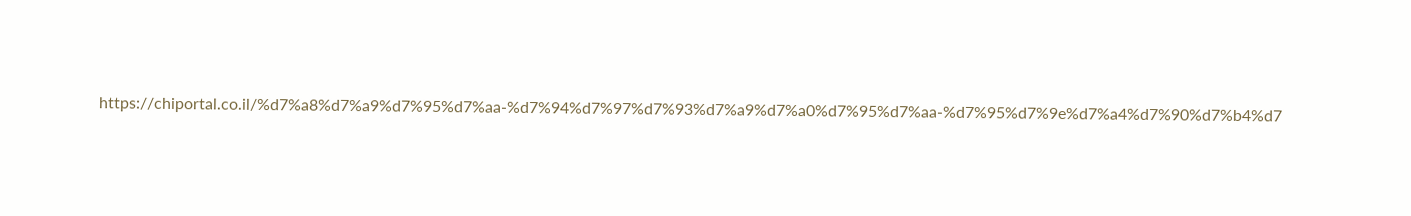https://chiportal.co.il/%d7%a8%d7%a9%d7%95%d7%aa-%d7%94%d7%97%d7%93%d7%a9%d7%a0%d7%95%d7%aa-%d7%95%d7%9e%d7%a4%d7%90%d7%b4%d7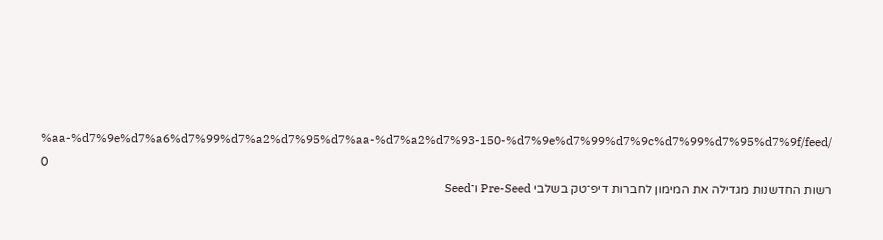%aa-%d7%9e%d7%a6%d7%99%d7%a2%d7%95%d7%aa-%d7%a2%d7%93-150-%d7%9e%d7%99%d7%9c%d7%99%d7%95%d7%9f/feed/ 0
רשות החדשנות מגדילה את המימון לחברות דיפ־טק בשלבי Pre-Seed ו־Seed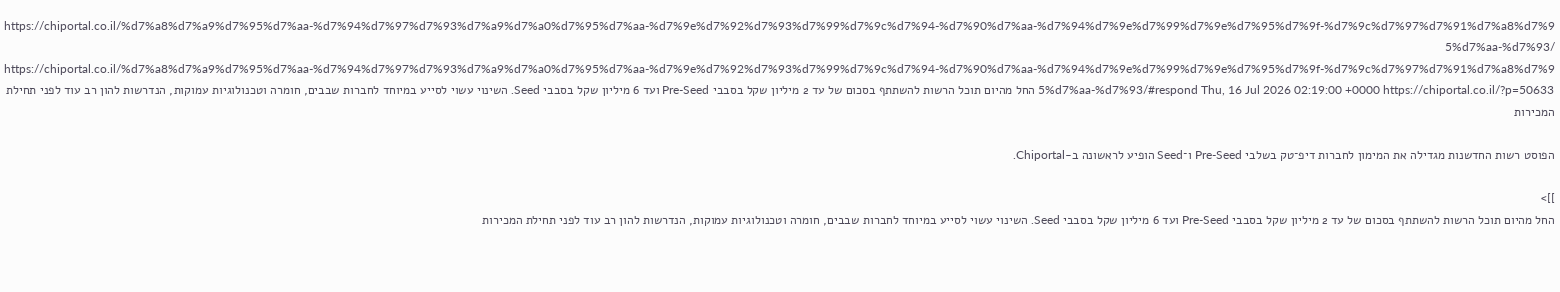https://chiportal.co.il/%d7%a8%d7%a9%d7%95%d7%aa-%d7%94%d7%97%d7%93%d7%a9%d7%a0%d7%95%d7%aa-%d7%9e%d7%92%d7%93%d7%99%d7%9c%d7%94-%d7%90%d7%aa-%d7%94%d7%9e%d7%99%d7%9e%d7%95%d7%9f-%d7%9c%d7%97%d7%91%d7%a8%d7%95%d7%aa-%d7%93/ https://chiportal.co.il/%d7%a8%d7%a9%d7%95%d7%aa-%d7%94%d7%97%d7%93%d7%a9%d7%a0%d7%95%d7%aa-%d7%9e%d7%92%d7%93%d7%99%d7%9c%d7%94-%d7%90%d7%aa-%d7%94%d7%9e%d7%99%d7%9e%d7%95%d7%9f-%d7%9c%d7%97%d7%91%d7%a8%d7%95%d7%aa-%d7%93/#respond Thu, 16 Jul 2026 02:19:00 +0000 https://chiportal.co.il/?p=50633 החל מהיום תוכל הרשות להשתתף בסכום של עד 2 מיליון שקל בסבבי Pre-Seed ועד 6 מיליון שקל בסבבי Seed. השינוי עשוי לסייע במיוחד לחברות שבבים, חומרה וטכנולוגיות עמוקות, הנדרשות להון רב עוד לפני תחילת המכירות

הפוסט רשות החדשנות מגדילה את המימון לחברות דיפ־טק בשלבי Pre-Seed ו־Seed הופיע לראשונה ב-Chiportal.

]]>
החל מהיום תוכל הרשות להשתתף בסכום של עד 2 מיליון שקל בסבבי Pre-Seed ועד 6 מיליון שקל בסבבי Seed. השינוי עשוי לסייע במיוחד לחברות שבבים, חומרה וטכנולוגיות עמוקות, הנדרשות להון רב עוד לפני תחילת המכירות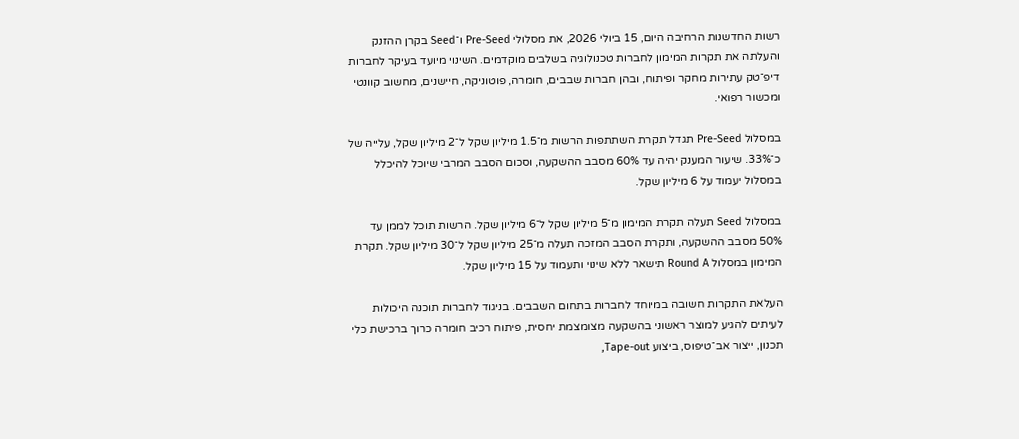רשות החדשנות הרחיבה היום, 15 ביולי 2026, את מסלולי Pre-Seed ו־Seed בקרן ההזנק והעלתה את תקרות המימון לחברות טכנולוגיה בשלבים מוקדמים. השינוי מיועד בעיקר לחברות דיפ־טק עתירות מחקר ופיתוח, ובהן חברות שבבים, חומרה, פוטוניקה, חיישנים, מחשוב קוונטי ומכשור רפואי.

במסלול Pre-Seed תגדל תקרת השתתפות הרשות מ־1.5 מיליון שקל ל־2 מיליון שקל, עלייה של כ־33%. שיעור המענק יהיה עד 60% מסבב ההשקעה, וסכום הסבב המרבי שיוכל להיכלל במסלול יעמוד על 6 מיליון שקל.

במסלול Seed תעלה תקרת המימון מ־5 מיליון שקל ל־6 מיליון שקל. הרשות תוכל לממן עד 50% מסבב ההשקעה, ותקרת הסבב המזכה תעלה מ־25 מיליון שקל ל־30 מיליון שקל. תקרת המימון במסלול Round A תישאר ללא שינוי ותעמוד על 15 מיליון שקל.

העלאת התקרות חשובה במיוחד לחברות בתחום השבבים. בניגוד לחברות תוכנה היכולות לעיתים להגיע למוצר ראשוני בהשקעה מצומצמת יחסית, פיתוח רכיב חומרה כרוך ברכישת כלי תכנון, ייצור אב־טיפוס, ביצוע Tape-out,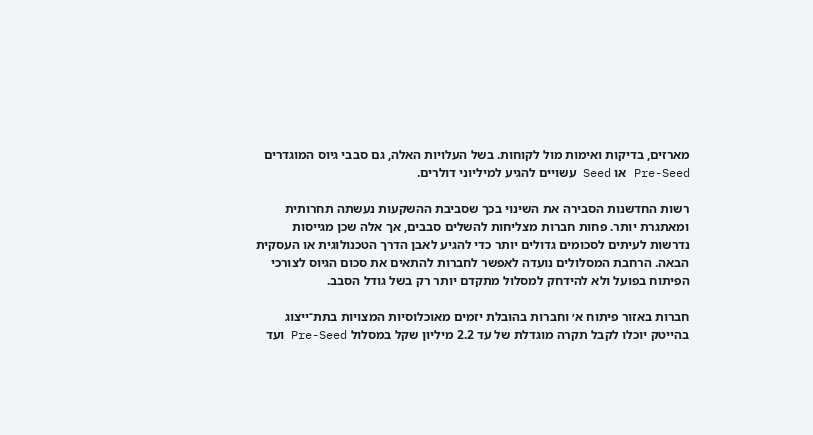מארזים, בדיקות ואימות מול לקוחות. בשל העלויות האלה, גם סבבי גיוס המוגדרים Pre-Seed או Seed עשויים להגיע למיליוני דולרים.

רשות החדשנות הסבירה את השינוי בכך שסביבת ההשקעות נעשתה תחרותית ומאתגרת יותר. פחות חברות מצליחות להשלים סבבים, אך אלה שכן מגייסות נדרשות לעיתים לסכומים גדולים יותר כדי להגיע לאבן הדרך הטכנולוגית או העסקית הבאה. הרחבת המסלולים נועדה לאפשר לחברות להתאים את סכום הגיוס לצורכי הפיתוח בפועל ולא להידחק למסלול מתקדם יותר רק בשל גודל הסבב.

חברות באזור פיתוח א׳ וחברות בהובלת יזמים מאוכלוסיות המצויות בתת־ייצוג בהייטק יוכלו לקבל תקרה מוגדלת של עד 2.2 מיליון שקל במסלול Pre-Seed ועד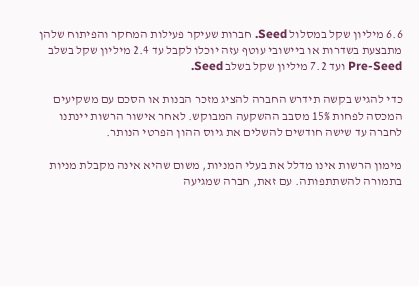6.6 מיליון שקל במסלול Seed. חברות שעיקר פעילות המחקר והפיתוח שלהן מתבצעת בשדרות או ביישובי עוטף עזה יוכלו לקבל עד 2.4 מיליון שקל בשלב Pre-Seed ועד 7.2 מיליון שקל בשלב Seed.

כדי להגיש בקשה תידרש החברה להציג מזכר הבנות או הסכם עם משקיעים המכסה לפחות 15% מסבב ההשקעה המבוקש. לאחר אישור הרשות יינתנו לחברה עד שישה חודשים להשלים את גיוס ההון הפרטי הנותר.

מימון הרשות אינו מדלל את בעלי המניות, משום שהיא אינה מקבלת מניות בתמורה להשתתפותה. עם זאת, חברה שמגיעה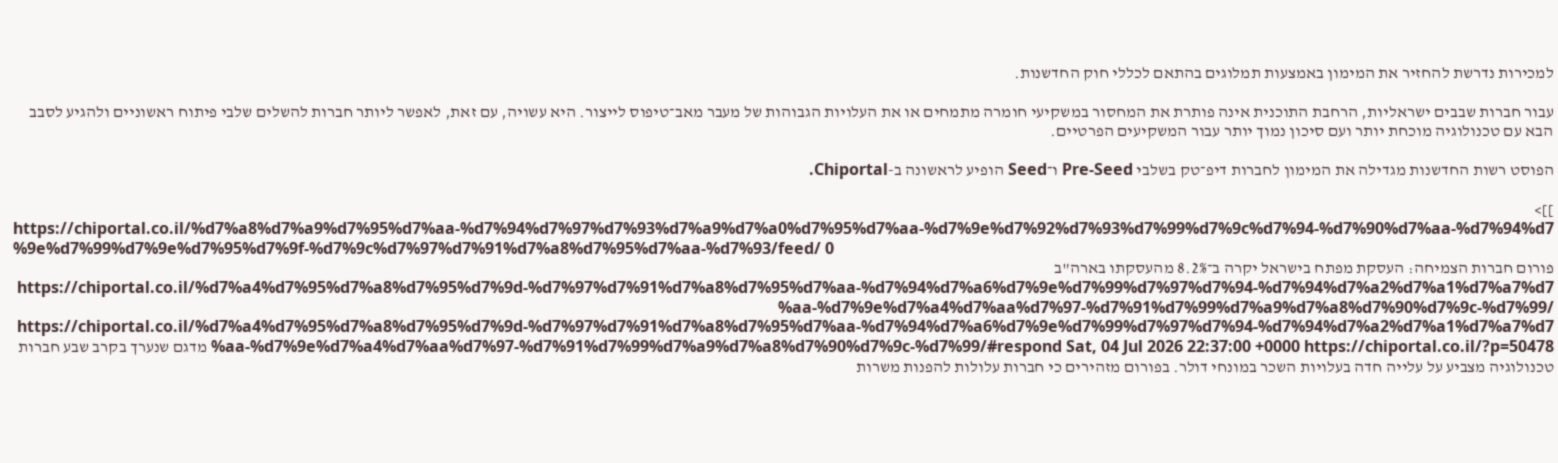למכירות נדרשת להחזיר את המימון באמצעות תמלוגים בהתאם לכללי חוק החדשנות.

עבור חברות שבבים ישראליות, הרחבת התוכנית אינה פותרת את המחסור במשקיעי חומרה מתמחים או את העלויות הגבוהות של מעבר מאב־טיפוס לייצור. היא עשויה, עם זאת, לאפשר ליותר חברות להשלים שלבי פיתוח ראשוניים ולהגיע לסבב הבא עם טכנולוגיה מוכחת יותר ועם סיכון נמוך יותר עבור המשקיעים הפרטיים.

הפוסט רשות החדשנות מגדילה את המימון לחברות דיפ־טק בשלבי Pre-Seed ו־Seed הופיע לראשונה ב-Chiportal.

]]>
https://chiportal.co.il/%d7%a8%d7%a9%d7%95%d7%aa-%d7%94%d7%97%d7%93%d7%a9%d7%a0%d7%95%d7%aa-%d7%9e%d7%92%d7%93%d7%99%d7%9c%d7%94-%d7%90%d7%aa-%d7%94%d7%9e%d7%99%d7%9e%d7%95%d7%9f-%d7%9c%d7%97%d7%91%d7%a8%d7%95%d7%aa-%d7%93/feed/ 0
פורום חברות הצמיחה: העסקת מפתח בישראל יקרה ב־8.2% מהעסקתו בארה"ב https://chiportal.co.il/%d7%a4%d7%95%d7%a8%d7%95%d7%9d-%d7%97%d7%91%d7%a8%d7%95%d7%aa-%d7%94%d7%a6%d7%9e%d7%99%d7%97%d7%94-%d7%94%d7%a2%d7%a1%d7%a7%d7%aa-%d7%9e%d7%a4%d7%aa%d7%97-%d7%91%d7%99%d7%a9%d7%a8%d7%90%d7%9c-%d7%99/ https://chiportal.co.il/%d7%a4%d7%95%d7%a8%d7%95%d7%9d-%d7%97%d7%91%d7%a8%d7%95%d7%aa-%d7%94%d7%a6%d7%9e%d7%99%d7%97%d7%94-%d7%94%d7%a2%d7%a1%d7%a7%d7%aa-%d7%9e%d7%a4%d7%aa%d7%97-%d7%91%d7%99%d7%a9%d7%a8%d7%90%d7%9c-%d7%99/#respond Sat, 04 Jul 2026 22:37:00 +0000 https://chiportal.co.il/?p=50478 מדגם שנערך בקרב שבע חברות טכנולוגיה מצביע על עלייה חדה בעלויות השכר במונחי דולר. בפורום מזהירים כי חברות עלולות להפנות משרות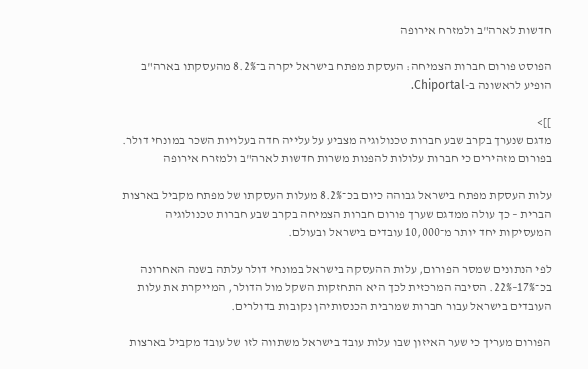חדשות לארה"ב ולמזרח אירופה

הפוסט פורום חברות הצמיחה: העסקת מפתח בישראל יקרה ב־8.2% מהעסקתו בארה"ב הופיע לראשונה ב-Chiportal.

]]>
מדגם שנערך בקרב שבע חברות טכנולוגיה מצביע על עלייה חדה בעלויות השכר במונחי דולר. בפורום מזהירים כי חברות עלולות להפנות משרות חדשות לארה"ב ולמזרח אירופה

עלות העסקת מפתח בישראל גבוהה כיום בכ־8.2% מעלות העסקתו של מפתח מקביל בארצות הברית – כך עולה ממדגם שערך פורום חברות הצמיחה בקרב שבע חברות טכנולוגיה המעסיקות יחד יותר מ־10,000 עובדים בישראל ובעולם.

לפי הנתונים שמסר הפורום, עלות ההעסקה בישראל במונחי דולר עלתה בשנה האחרונה בכ־17%–22%. הסיבה המרכזית לכך היא התחזקות השקל מול הדולר, המייקרת את עלות העובדים בישראל עבור חברות שמרבית הכנסותיהן נקובות בדולרים.

הפורום מעריך כי שער האיזון שבו עלות עובד בישראל משתווה לזו של עובד מקביל בארצות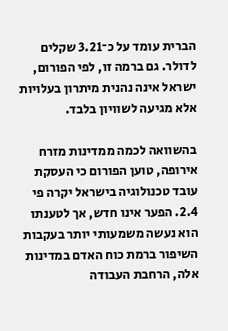הברית עומד על כ־3.21 שקלים לדולר. גם ברמה זו, לפי הפורום, ישראל אינה נהנית מיתרון בעלויות אלא מגיעה לשוויון בלבד.

בהשוואה לכמה ממדינות מזרח אירופה, טוען הפורום כי העסקת עובד טכנולוגיה בישראל יקרה פי 2.4. הפער אינו חדש, אך לטענתו הוא נעשה משמעותי יותר בעקבות השיפור ברמת כוח האדם במדינות אלה, הרחבת העבודה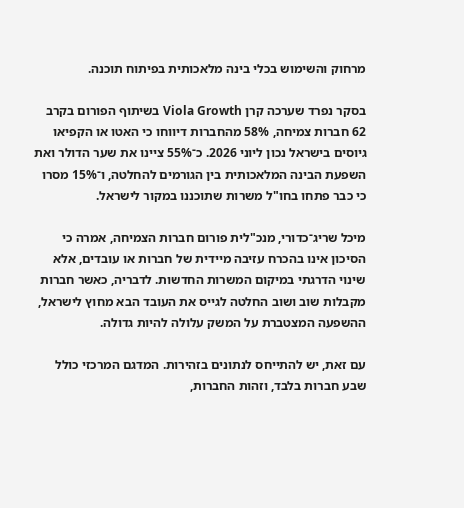מרחוק והשימוש בכלי בינה מלאכותית בפיתוח תוכנה.

בסקר נפרד שערכה קרן Viola Growth בשיתוף הפורום בקרב 62 חברות צמיחה, 58% מהחברות דיווחו כי האטו או הקפיאו גיוסים בישראל נכון ליוני 2026. כ־55% ציינו את שער הדולר ואת השפעת הבינה המלאכותית בין הגורמים להחלטה, ו־15% מסרו כי כבר פתחו בחו"ל משרות שתוכננו במקור לישראל.

מיכל שריג־כדורי, מנכ"לית פורום חברות הצמיחה, אמרה כי הסיכון אינו בהכרח עזיבה מיידית של חברות או עובדים, אלא שינוי הדרגתי במיקום המשרות החדשות. לדבריה, כאשר חברות מקבלות שוב ושוב החלטה לגייס את העובד הבא מחוץ לישראל, ההשפעה המצטברת על המשק עלולה להיות גדולה.

עם זאת, יש להתייחס לנתונים בזהירות. המדגם המרכזי כולל שבע חברות בלבד, וזהות החברות,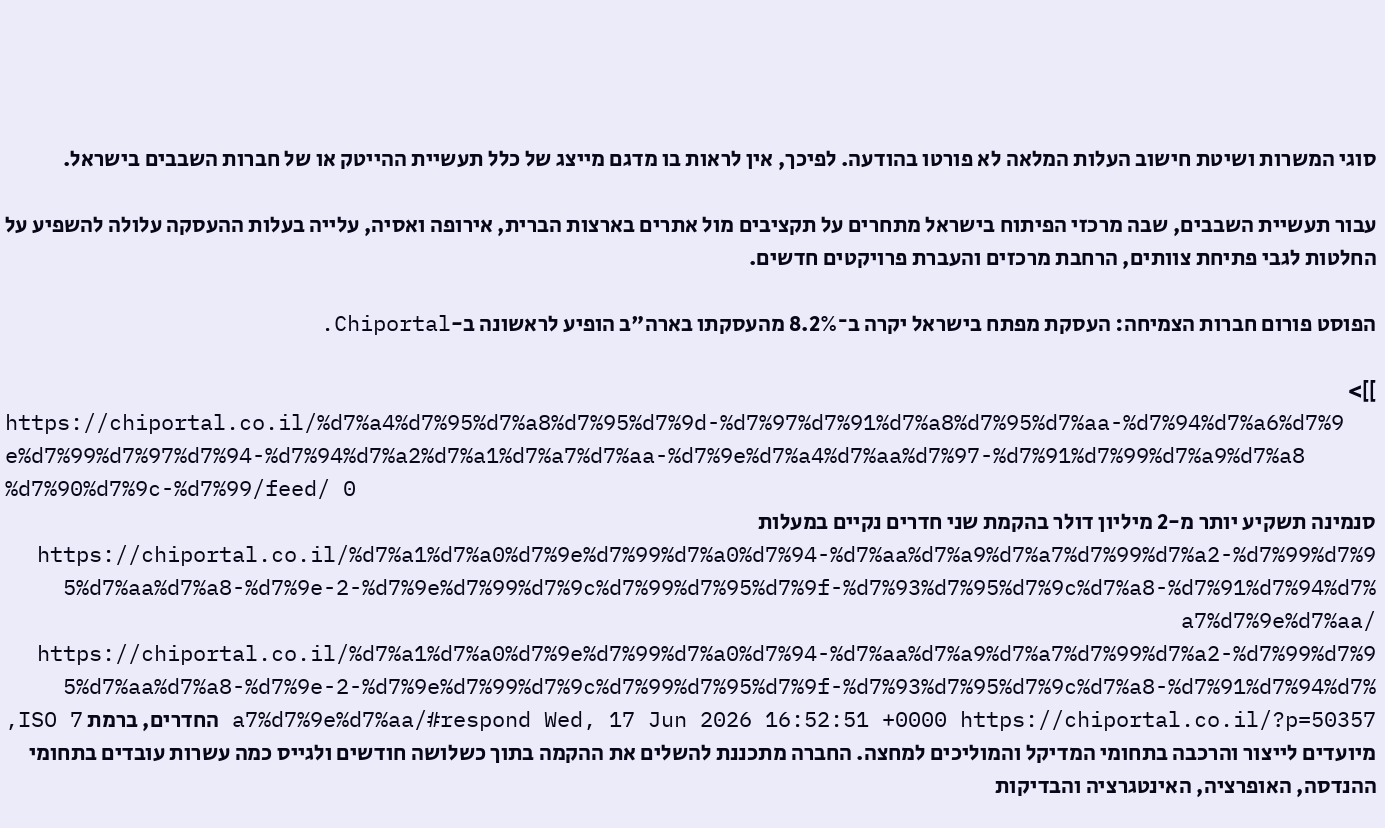סוגי המשרות ושיטת חישוב העלות המלאה לא פורטו בהודעה. לפיכך, אין לראות בו מדגם מייצג של כלל תעשיית ההייטק או של חברות השבבים בישראל.

עבור תעשיית השבבים, שבה מרכזי הפיתוח בישראל מתחרים על תקציבים מול אתרים בארצות הברית, אירופה ואסיה, עלייה בעלות ההעסקה עלולה להשפיע על החלטות לגבי פתיחת צוותים, הרחבת מרכזים והעברת פרויקטים חדשים.

הפוסט פורום חברות הצמיחה: העסקת מפתח בישראל יקרה ב־8.2% מהעסקתו בארה"ב הופיע לראשונה ב-Chiportal.

]]>
https://chiportal.co.il/%d7%a4%d7%95%d7%a8%d7%95%d7%9d-%d7%97%d7%91%d7%a8%d7%95%d7%aa-%d7%94%d7%a6%d7%9e%d7%99%d7%97%d7%94-%d7%94%d7%a2%d7%a1%d7%a7%d7%aa-%d7%9e%d7%a4%d7%aa%d7%97-%d7%91%d7%99%d7%a9%d7%a8%d7%90%d7%9c-%d7%99/feed/ 0
סנמינה תשקיע יותר מ-2 מיליון דולר בהקמת שני חדרים נקיים במעלות https://chiportal.co.il/%d7%a1%d7%a0%d7%9e%d7%99%d7%a0%d7%94-%d7%aa%d7%a9%d7%a7%d7%99%d7%a2-%d7%99%d7%95%d7%aa%d7%a8-%d7%9e-2-%d7%9e%d7%99%d7%9c%d7%99%d7%95%d7%9f-%d7%93%d7%95%d7%9c%d7%a8-%d7%91%d7%94%d7%a7%d7%9e%d7%aa/ https://chiportal.co.il/%d7%a1%d7%a0%d7%9e%d7%99%d7%a0%d7%94-%d7%aa%d7%a9%d7%a7%d7%99%d7%a2-%d7%99%d7%95%d7%aa%d7%a8-%d7%9e-2-%d7%9e%d7%99%d7%9c%d7%99%d7%95%d7%9f-%d7%93%d7%95%d7%9c%d7%a8-%d7%91%d7%94%d7%a7%d7%9e%d7%aa/#respond Wed, 17 Jun 2026 16:52:51 +0000 https://chiportal.co.il/?p=50357 החדרים, ברמת ISO 7, מיועדים לייצור והרכבה בתחומי המדיקל והמוליכים למחצה. החברה מתכננת להשלים את ההקמה בתוך כשלושה חודשים ולגייס כמה עשרות עובדים בתחומי ההנדסה, האופרציה, האינטגרציה והבדיקות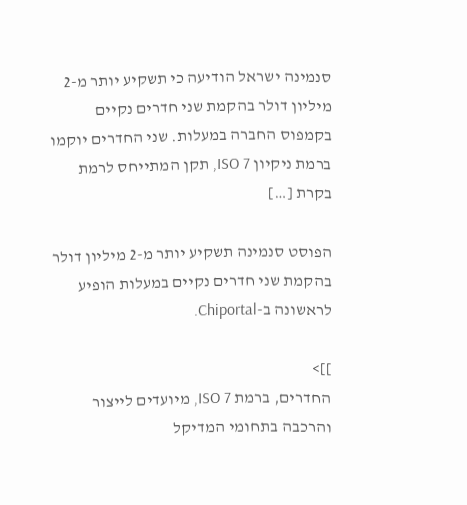סנמינה ישראל הודיעה כי תשקיע יותר מ-2 מיליון דולר בהקמת שני חדרים נקיים בקמפוס החברה במעלות. שני החדרים יוקמו ברמת ניקיון ISO 7, תקן המתייחס לרמת בקרת […]

הפוסט סנמינה תשקיע יותר מ-2 מיליון דולר בהקמת שני חדרים נקיים במעלות הופיע לראשונה ב-Chiportal.

]]>
החדרים, ברמת ISO 7, מיועדים לייצור והרכבה בתחומי המדיקל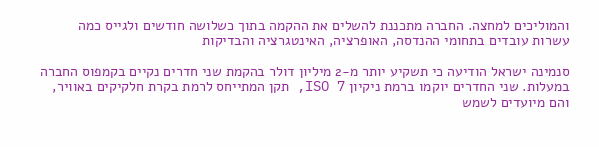והמוליכים למחצה. החברה מתכננת להשלים את ההקמה בתוך כשלושה חודשים ולגייס כמה עשרות עובדים בתחומי ההנדסה, האופרציה, האינטגרציה והבדיקות

סנמינה ישראל הודיעה כי תשקיע יותר מ-2 מיליון דולר בהקמת שני חדרים נקיים בקמפוס החברה במעלות. שני החדרים יוקמו ברמת ניקיון ISO 7, תקן המתייחס לרמת בקרת חלקיקים באוויר, והם מיועדים לשמש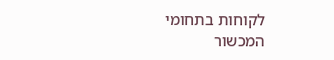לקוחות בתחומי המכשור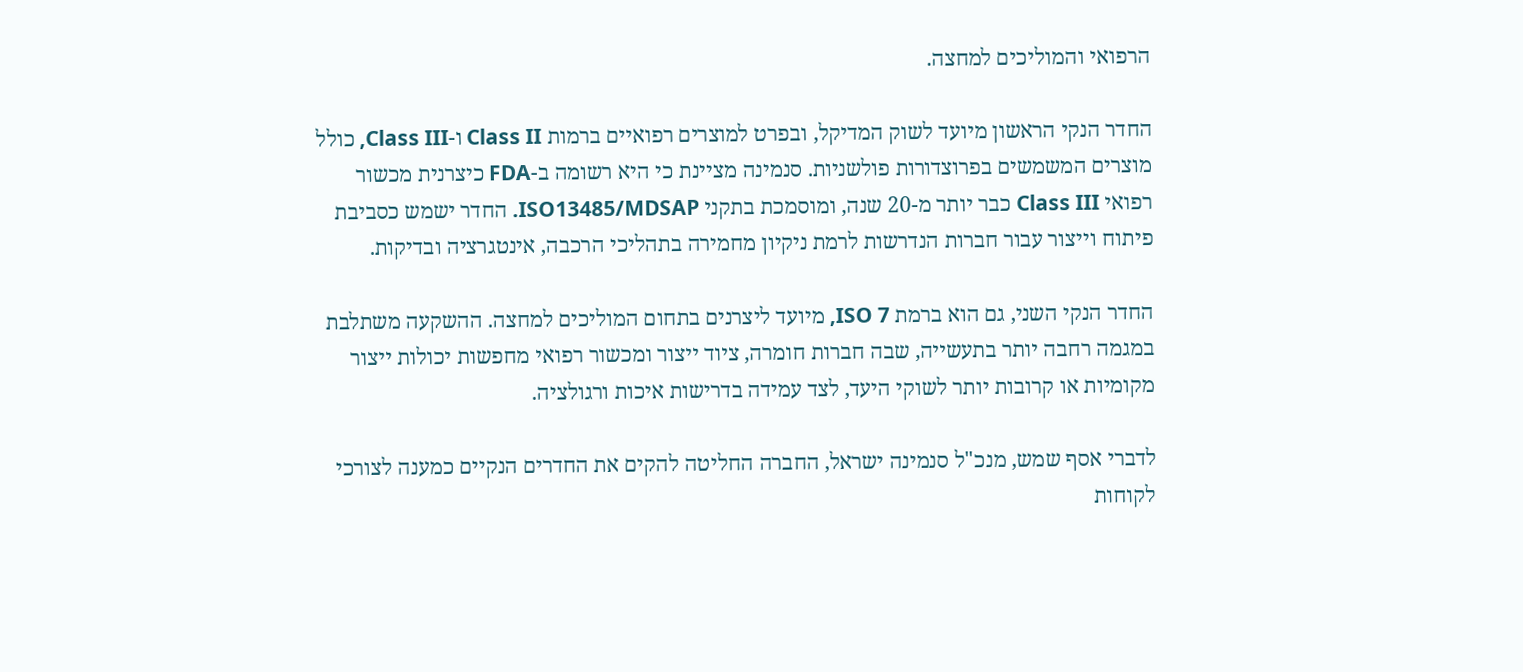הרפואי והמוליכים למחצה.

החדר הנקי הראשון מיועד לשוק המדיקל, ובפרט למוצרים רפואיים ברמות Class II ו-Class III, כולל מוצרים המשמשים בפרוצדורות פולשניות. סנמינה מציינת כי היא רשומה ב-FDA כיצרנית מכשור רפואי Class III כבר יותר מ-20 שנה, ומוסמכת בתקני ISO13485/MDSAP. החדר ישמש כסביבת פיתוח וייצור עבור חברות הנדרשות לרמת ניקיון מחמירה בתהליכי הרכבה, אינטגרציה ובדיקות.

החדר הנקי השני, גם הוא ברמת ISO 7, מיועד ליצרנים בתחום המוליכים למחצה. ההשקעה משתלבת במגמה רחבה יותר בתעשייה, שבה חברות חומרה, ציוד ייצור ומכשור רפואי מחפשות יכולות ייצור מקומיות או קרובות יותר לשוקי היעד, לצד עמידה בדרישות איכות ורגולציה.

לדברי אסף שמש, מנכ"ל סנמינה ישראל, החברה החליטה להקים את החדרים הנקיים כמענה לצורכי לקוחות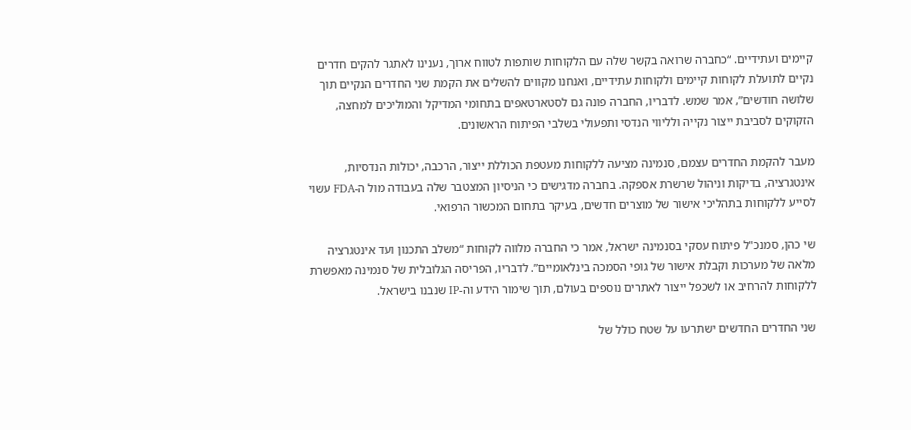קיימים ועתידיים. “כחברה שרואה בקשר שלה עם הלקוחות שותפות לטווח ארוך, נענינו לאתגר להקים חדרים נקיים לתועלת לקוחות קיימים ולקוחות עתידיים, ואנחנו מקווים להשלים את הקמת שני החדרים הנקיים תוך שלושה חודשים”, אמר שמש. לדבריו, החברה פונה גם לסטארטאפים בתחומי המדיקל והמוליכים למחצה, הזקוקים לסביבת ייצור נקייה ולליווי הנדסי ותפעולי בשלבי הפיתוח הראשונים.

מעבר להקמת החדרים עצמם, סנמינה מציעה ללקוחות מעטפת הכוללת ייצור, הרכבה, יכולות הנדסיות, אינטגרציה, בדיקות וניהול שרשרת אספקה. בחברה מדגישים כי הניסיון המצטבר שלה בעבודה מול ה-FDA עשוי לסייע ללקוחות בתהליכי אישור של מוצרים חדשים, בעיקר בתחום המכשור הרפואי.

שי כהן, סמנכ"ל פיתוח עסקי בסנמינה ישראל, אמר כי החברה מלווה לקוחות “משלב התכנון ועד אינטגרציה מלאה של מערכות וקבלת אישור של גופי הסמכה בינלאומיים”. לדבריו, הפריסה הגלובלית של סנמינה מאפשרת ללקוחות להרחיב או לשכפל ייצור לאתרים נוספים בעולם, תוך שימור הידע וה-IP שנבנו בישראל.

שני החדרים החדשים ישתרעו על שטח כולל של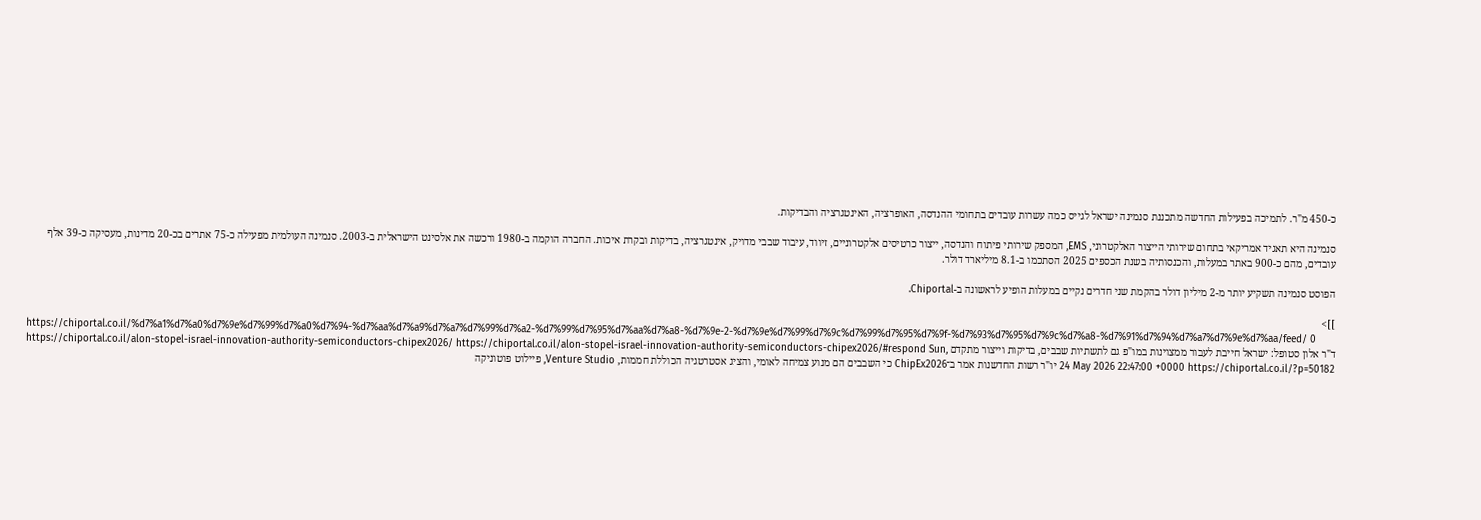כ-450 מ"ר. לתמיכה בפעילות החדשה מתכננת סנמינה ישראל לגייס כמה עשרות עובדים בתחומי ההנדסה, האופרציה, האינטגרציה והבדיקות.

סנמינה היא תאגיד אמריקאי בתחום שירותי הייצור האלקטרוני, EMS, המספק שירותי פיתוח והנדסה, ייצור כרטיסים אלקטרוניים, זיווד, עיבוד שבבי מדויק, אינטגרציה, בדיקות ובקרת איכות. החברה הוקמה ב-1980 ורכשה את אלסינט הישראלית ב-2003. סנמינה העולמית מפעילה כ-75 אתרים בכ-20 מדינות, מעסיקה כ-39 אלף עובדים, מהם כ-900 באתר במעלות, והכנסותיה בשנת הכספים 2025 הסתכמו ב-8.1 מיליארד דולר.

הפוסט סנמינה תשקיע יותר מ-2 מיליון דולר בהקמת שני חדרים נקיים במעלות הופיע לראשונה ב-Chiportal.

]]>
https://chiportal.co.il/%d7%a1%d7%a0%d7%9e%d7%99%d7%a0%d7%94-%d7%aa%d7%a9%d7%a7%d7%99%d7%a2-%d7%99%d7%95%d7%aa%d7%a8-%d7%9e-2-%d7%9e%d7%99%d7%9c%d7%99%d7%95%d7%9f-%d7%93%d7%95%d7%9c%d7%a8-%d7%91%d7%94%d7%a7%d7%9e%d7%aa/feed/ 0
ד"ר אלון סטופל: ישראל חייבת לעבור ממצוינות במו"פ גם לתשתיות שבבים, בדיקות וייצור מתקדם https://chiportal.co.il/alon-stopel-israel-innovation-authority-semiconductors-chipex2026/ https://chiportal.co.il/alon-stopel-israel-innovation-authority-semiconductors-chipex2026/#respond Sun, 24 May 2026 22:47:00 +0000 https://chiportal.co.il/?p=50182 יו"ר רשות החדשנות אמר ב־ChipEx2026 כי השבבים הם מנוע צמיחה לאומי, והציג אסטרטגיה הכוללת חממות, Venture Studio, פיילוט פוטוניקה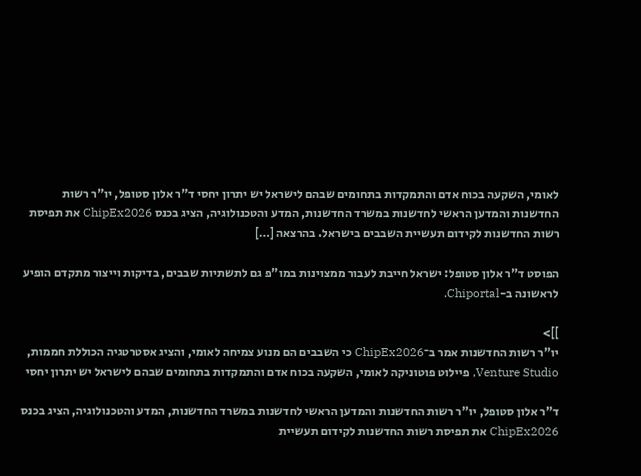לאומי, השקעה בכוח אדם והתמקדות בתחומים שבהם לישראל יש יתרון יחסי ד"ר אלון סטופל, יו"ר רשות החדשנות והמדען הראשי לחדשנות במשרד החדשנות, המדע והטכנולוגיה, הציג בכנס ChipEx2026 את תפיסת רשות החדשנות לקידום תעשיית השבבים בישראל. בהרצאה […]

הפוסט ד"ר אלון סטופל: ישראל חייבת לעבור ממצוינות במו"פ גם לתשתיות שבבים, בדיקות וייצור מתקדם הופיע לראשונה ב-Chiportal.

]]>
יו"ר רשות החדשנות אמר ב־ChipEx2026 כי השבבים הם מנוע צמיחה לאומי, והציג אסטרטגיה הכוללת חממות, Venture Studio, פיילוט פוטוניקה לאומי, השקעה בכוח אדם והתמקדות בתחומים שבהם לישראל יש יתרון יחסי

ד"ר אלון סטופל, יו"ר רשות החדשנות והמדען הראשי לחדשנות במשרד החדשנות, המדע והטכנולוגיה, הציג בכנס ChipEx2026 את תפיסת רשות החדשנות לקידום תעשיית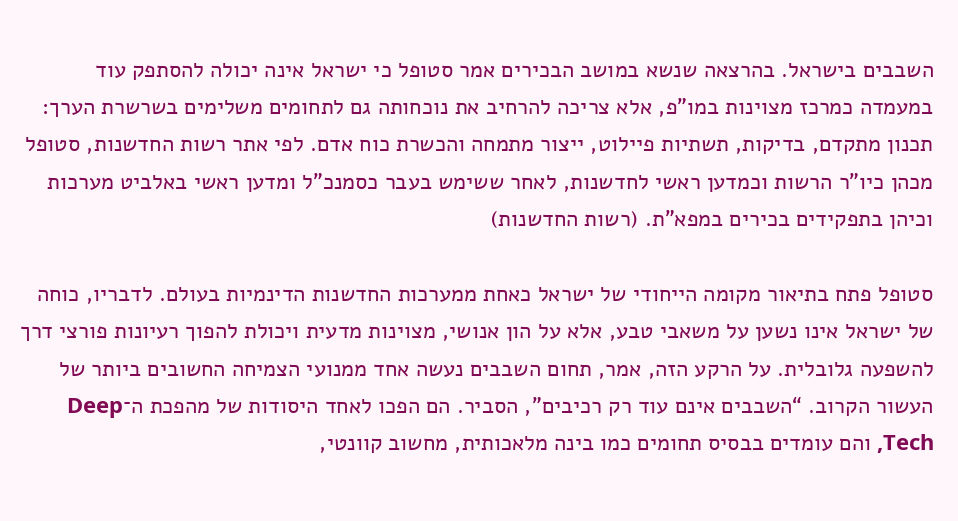השבבים בישראל. בהרצאה שנשא במושב הבכירים אמר סטופל כי ישראל אינה יכולה להסתפק עוד במעמדה כמרכז מצוינות במו"פ, אלא צריכה להרחיב את נוכחותה גם לתחומים משלימים בשרשרת הערך: תכנון מתקדם, בדיקות, תשתיות פיילוט, ייצור מתמחה והכשרת כוח אדם. לפי אתר רשות החדשנות, סטופל מכהן כיו"ר הרשות וכמדען ראשי לחדשנות, לאחר ששימש בעבר כסמנכ"ל ומדען ראשי באלביט מערכות וכיהן בתפקידים בכירים במפא"ת. (רשות החדשנות)

סטופל פתח בתיאור מקומה הייחודי של ישראל כאחת ממערכות החדשנות הדינמיות בעולם. לדבריו, כוחה של ישראל אינו נשען על משאבי טבע, אלא על הון אנושי, מצוינות מדעית ויכולת להפוך רעיונות פורצי דרך להשפעה גלובלית. על הרקע הזה, אמר, תחום השבבים נעשה אחד ממנועי הצמיחה החשובים ביותר של העשור הקרוב. “השבבים אינם עוד רק רכיבים”, הסביר. הם הפכו לאחד היסודות של מהפכת ה־Deep Tech, והם עומדים בבסיס תחומים כמו בינה מלאכותית, מחשוב קוונטי,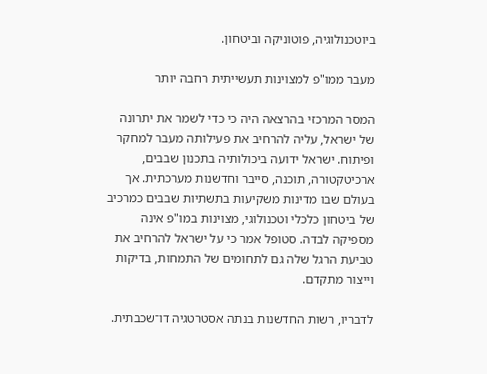ביוטכנולוגיה, פוטוניקה וביטחון.

מעבר ממו"פ למצוינות תעשייתית רחבה יותר

המסר המרכזי בהרצאה היה כי כדי לשמר את יתרונה של ישראל, עליה להרחיב את פעילותה מעבר למחקר ופיתוח. ישראל ידועה ביכולותיה בתכנון שבבים, ארכיטקטורה, תוכנה, סייבר וחדשנות מערכתית. אך בעולם שבו מדינות משקיעות בתשתיות שבבים כמרכיב של ביטחון כלכלי וטכנולוגי, מצוינות במו"פ אינה מספיקה לבדה. סטופל אמר כי על ישראל להרחיב את טביעת הרגל שלה גם לתחומים של התמחות, בדיקות וייצור מתקדם.

לדבריו, רשות החדשנות בנתה אסטרטגיה דו־שכבתית.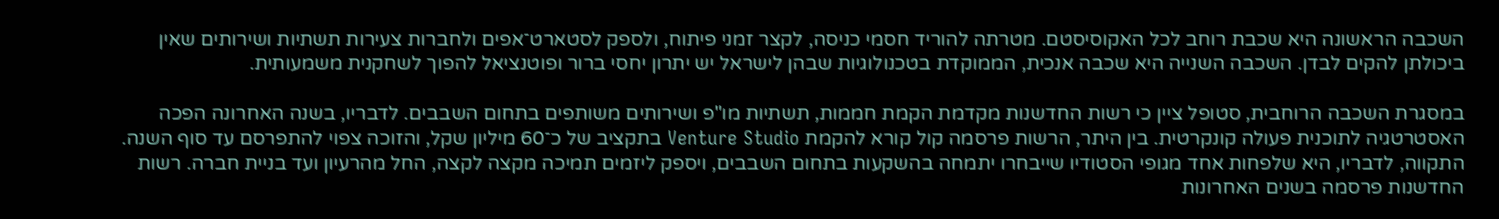השכבה הראשונה היא שכבת רוחב לכל האקוסיסטם. מטרתה להוריד חסמי כניסה, לקצר זמני פיתוח, ולספק לסטארט־אפים ולחברות צעירות תשתיות ושירותים שאין ביכולתן להקים לבדן. השכבה השנייה היא שכבה אנכית, הממוקדת בטכנולוגיות שבהן לישראל יש יתרון יחסי ברור ופוטנציאל להפוך לשחקנית משמעותית.

במסגרת השכבה הרוחבית, סטופל ציין כי רשות החדשנות מקדמת הקמת חממות, תשתיות מו"פ ושירותים משותפים בתחום השבבים. לדבריו, בשנה האחרונה הפכה האסטרטגיה לתוכנית פעולה קונקרטית. בין היתר, הרשות פרסמה קול קורא להקמת Venture Studio בתקציב של כ־60 מיליון שקל, והזוכה צפוי להתפרסם עד סוף השנה. התקווה, לדבריו, היא שלפחות אחד מגופי הסטודיו שייבחרו יתמחה בהשקעות בתחום השבבים, ויספק ליזמים תמיכה מקצה לקצה, החל מהרעיון ועד בניית חברה. רשות החדשנות פרסמה בשנים האחרונות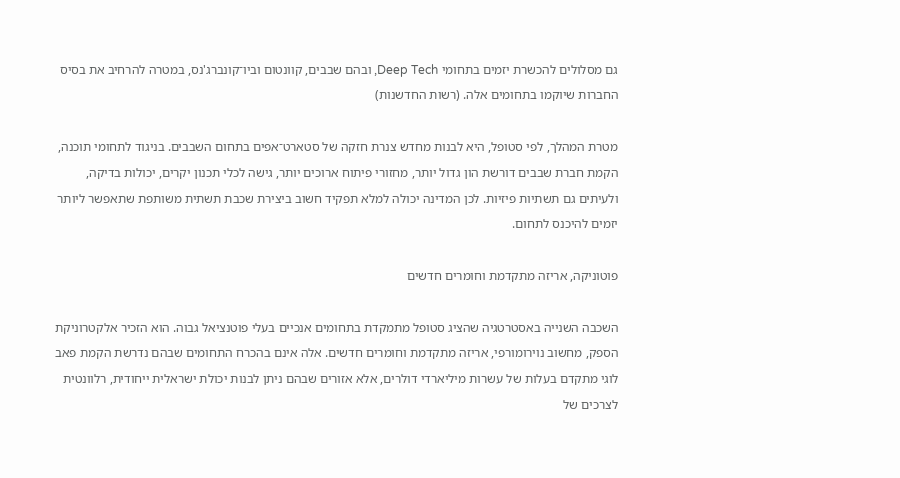גם מסלולים להכשרת יזמים בתחומי Deep Tech, ובהם שבבים, קוונטום וביו־קונברג'נס, במטרה להרחיב את בסיס החברות שיוקמו בתחומים אלה. (רשות החדשנות)

מטרת המהלך, לפי סטופל, היא לבנות מחדש צנרת חזקה של סטארט־אפים בתחום השבבים. בניגוד לתחומי תוכנה, הקמת חברת שבבים דורשת הון גדול יותר, מחזורי פיתוח ארוכים יותר, גישה לכלי תכנון יקרים, יכולות בדיקה, ולעיתים גם תשתיות פיזיות. לכן המדינה יכולה למלא תפקיד חשוב ביצירת שכבת תשתית משותפת שתאפשר ליותר יזמים להיכנס לתחום.

פוטוניקה, אריזה מתקדמת וחומרים חדשים

השכבה השנייה באסטרטגיה שהציג סטופל מתמקדת בתחומים אנכיים בעלי פוטנציאל גבוה. הוא הזכיר אלקטרוניקת הספק, מחשוב נוירומורפי, אריזה מתקדמת וחומרים חדשים. אלה אינם בהכרח התחומים שבהם נדרשת הקמת פאב לוגי מתקדם בעלות של עשרות מיליארדי דולרים, אלא אזורים שבהם ניתן לבנות יכולת ישראלית ייחודית, רלוונטית לצרכים של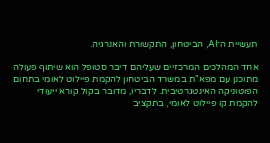תעשיית ה־AI, הביטחון, התקשורת והאנרגיה.

אחד המהלכים המרכזיים שעליהם דיבר סטופל הוא שיתוף פעולה מתוכנן עם מפא"ת במשרד הביטחון להקמת פיילוט לאומי בתחום הפוטוניקה האינטגרטיבית. לדבריו, מדובר בקול קורא ייעודי להקמת קו פיילוט לאומי, בתקציב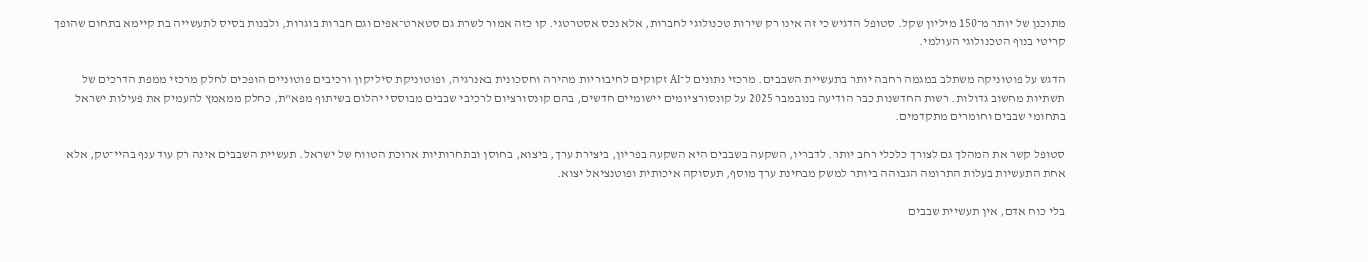מתוכנן של יותר מ־150 מיליון שקל. סטופל הדגיש כי זה אינו רק שירות טכנולוגי לחברות, אלא נכס אסטרטגי. קו כזה אמור לשרת גם סטארט־אפים וגם חברות בוגרות, ולבנות בסיס לתעשייה בת קיימא בתחום שהופך קריטי בנוף הטכנולוגי העולמי.

הדגש על פוטוניקה משתלב במגמה רחבה יותר בתעשיית השבבים. מרכזי נתונים ל־AI זקוקים לחיבוריות מהירה וחסכונית באנרגיה, ופוטוניקת סיליקון ורכיבים פוטוניים הופכים לחלק מרכזי ממפת הדרכים של תשתיות מחשוב גדולות. רשות החדשנות כבר הודיעה בנובמבר 2025 על קונסורציומים יישומיים חדשים, בהם קונסורציום לרכיבי שבבים מבוססי יהלום בשיתוף מפא"ת, כחלק ממאמץ להעמיק את פעילות ישראל בתחומי שבבים וחומרים מתקדמים.

סטופל קשר את המהלך גם לצורך כלכלי רחב יותר. לדבריו, השקעה בשבבים היא השקעה בפריון, ביצירת ערך, ביצוא, בחוסן ובתחרותיות ארוכת הטווח של ישראל. תעשיית השבבים אינה רק עוד ענף בהיי־טק, אלא אחת התעשיות בעלות התרומה הגבוהה ביותר למשק מבחינת ערך מוסף, תעסוקה איכותית ופוטנציאל יצוא.

בלי כוח אדם, אין תעשיית שבבים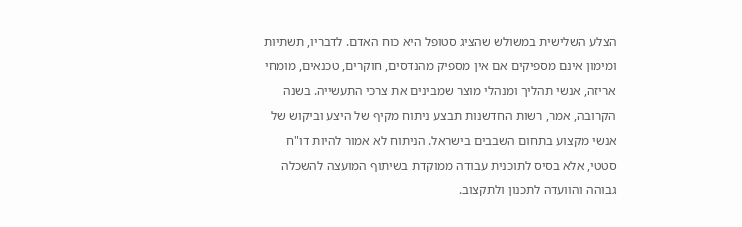הצלע השלישית במשולש שהציג סטופל היא כוח האדם. לדבריו, תשתיות ומימון אינם מספיקים אם אין מספיק מהנדסים, חוקרים, טכנאים, מומחי אריזה, אנשי תהליך ומנהלי מוצר שמבינים את צרכי התעשייה. בשנה הקרובה, אמר, רשות החדשנות תבצע ניתוח מקיף של היצע וביקוש של אנשי מקצוע בתחום השבבים בישראל. הניתוח לא אמור להיות דו"ח סטטי, אלא בסיס לתוכנית עבודה ממוקדת בשיתוף המועצה להשכלה גבוהה והוועדה לתכנון ולתקצוב.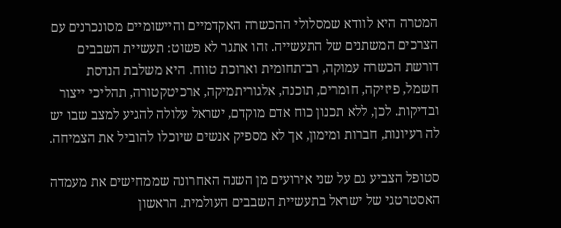המטרה היא לוודא שמסלולי ההכשרה האקדמיים והיישומיים מסונכרנים עם הצרכים המשתנים של התעשייה. זהו אתגר לא פשוט: תעשיית השבבים דורשת הכשרה עמוקה, רב־תחומית וארוכת טווח. היא משלבת הנדסת חשמל, פיזיקה, חומרים, תוכנה, אלגוריתמיקה, ארכיטקטורה, תהליכי ייצור ובדיקות. לכן, ללא תכנון כוח אדם מוקדם, ישראל עלולה להגיע למצב שבו יש לה רעיונות, חברות ומימון, אך לא מספיק אנשים שיוכלו להוביל את הצמיחה.

סטופל הצביע גם על שני אירועים מן השנה האחרונה שממחישים את מעמדה האסטרטגי של ישראל בתעשיית השבבים העולמית. הראשון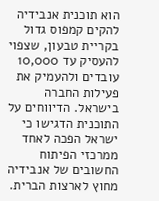הוא תוכנית אנבידיה להקים קמפוס גדול בקריית טבעון, שצפוי להעסיק עד 10,000 עובדים ולהעמיק את פעילות החברה בישראל. הדיווחים על התוכנית הדגישו כי ישראל הפכה לאחד ממרכזי הפיתוח החשובים של אנבידיה מחוץ לארצות הברית.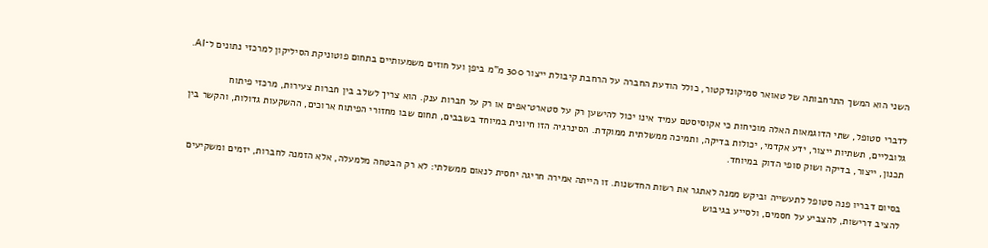השני הוא המשך התרחבותה של טאואר סמיקונדקטור, כולל הודעת החברה על הרחבת קיבולת ייצור 300 מ"מ ביפן ועל חוזים משמעותיים בתחום פוטוניקת הסיליקון למרכזי נתונים ל־AI.

לדברי סטופל, שתי הדוגמאות האלה מוכיחות כי אקוסיסטם עמיד אינו יכול להישען רק על סטארט־אפים או רק על חברות ענק. הוא צריך לשלב בין חברות צעירות, מרכזי פיתוח גלובליים, תשתיות ייצור, ידע אקדמי, יכולות בדיקה, ותמיכה ממשלתית ממוקדת. הסינרגיה הזו חיונית במיוחד בשבבים, תחום שבו מחזורי הפיתוח ארוכים, ההשקעות גדולות, והקשר בין תכנון, ייצור, בדיקה ושוק סופי הדוק במיוחד.

בסיום דבריו פנה סטופל לתעשייה וביקש ממנה לאתגר את רשות החדשנות. זו הייתה אמירה חריגה יחסית לנאום ממשלתי: לא רק הבטחה מלמעלה, אלא הזמנה לחברות, יזמים ומשקיעים להציב דרישות, להצביע על חסמים, ולסייע בגיבוש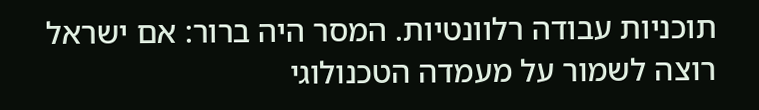תוכניות עבודה רלוונטיות. המסר היה ברור: אם ישראל רוצה לשמור על מעמדה הטכנולוגי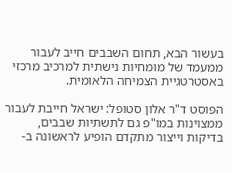בעשור הבא, תחום השבבים חייב לעבור ממעמד של מומחיות נישתית למרכיב מרכזי באסטרטגיית הצמיחה הלאומית.

הפוסט ד"ר אלון סטופל: ישראל חייבת לעבור ממצוינות במו"פ גם לתשתיות שבבים, בדיקות וייצור מתקדם הופיע לראשונה ב-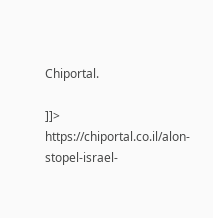Chiportal.

]]>
https://chiportal.co.il/alon-stopel-israel-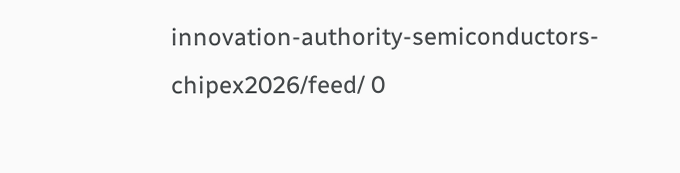innovation-authority-semiconductors-chipex2026/feed/ 0